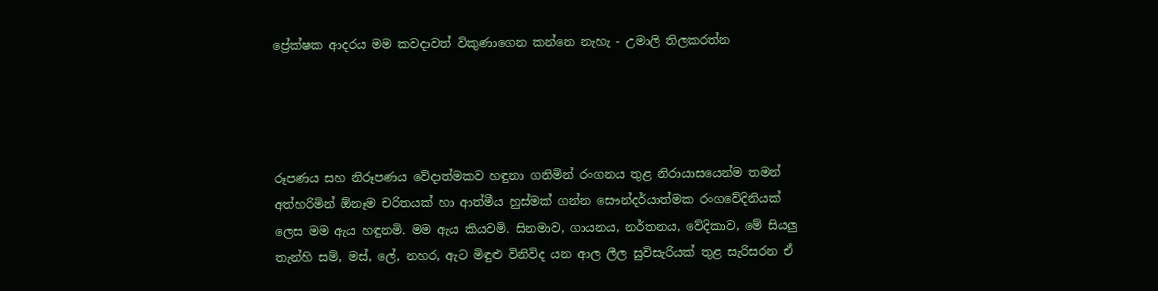ප්‍රේක්ෂක ආදරය මම කවදාවත් විකුණාගෙන කන්නෙ නැහැ - උමාලි තිලකරත්න




රූපණය සහ නිරූපණය වේදාත්මකව හඳුනා ගනිමින් රංගනය තුළ නිරායාසයෙන්ම තමන් අත්හරිමින් ඕනෑම චරිතයක් හා ආත්මීය හුස්මක් ගන්න සෞන්දර්යාත්මක රංගවේදිනියක් ලෙස මම ඇය හඳුනමි. මම ඇය කියවමි. සිනමාව, ගායනය, නර්තනය, වේදිකාව, මේ සියලු තැන්හි සම්, මස්, ලේ, නහර, ඇට මිඳුළු විනිවිද යන ආල ලීල සුවිසැරියක් තුළ සැරිසරන ඒ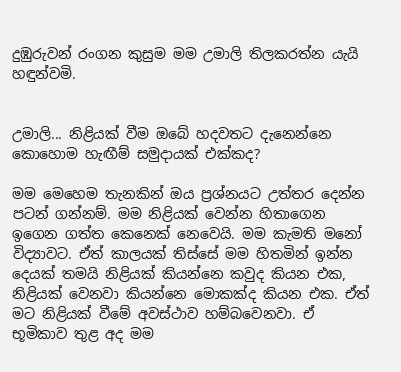දුඹුරුවන් රංගන කුසුම මම උමාලි තිලකරත්න යැයි හඳුන්වමි.


උමාලි... නිළියක් වීම ඔබේ හදවතට දැනෙන්නෙ කොහොම හැඟීම් සමුදායක් එක්කද?

මම මෙහෙම තැනකින් ඔය ප්‍රශ්නයට උත්තර දෙන්න පටන් ගන්නම්. මම නිළියක් වෙන්න හිතාගෙන ඉගෙන ගත්ත කෙනෙක් නෙවෙයි. මම කැමති මනෝ විද්‍යාවට. ඒත් කාලයක් තිස්සේ මම හිතමින් ඉන්න දෙයක් තමයි නිළියක් කියන්නෙ කවුද කියන එක, නිළියක් වෙනවා කියන්නෙ මොකක්ද කියන එක. ඒත් මට නිළියක් වීමේ අවස්ථාව හම්බවෙනවා. ඒ භූමිකාව තුළ අද මම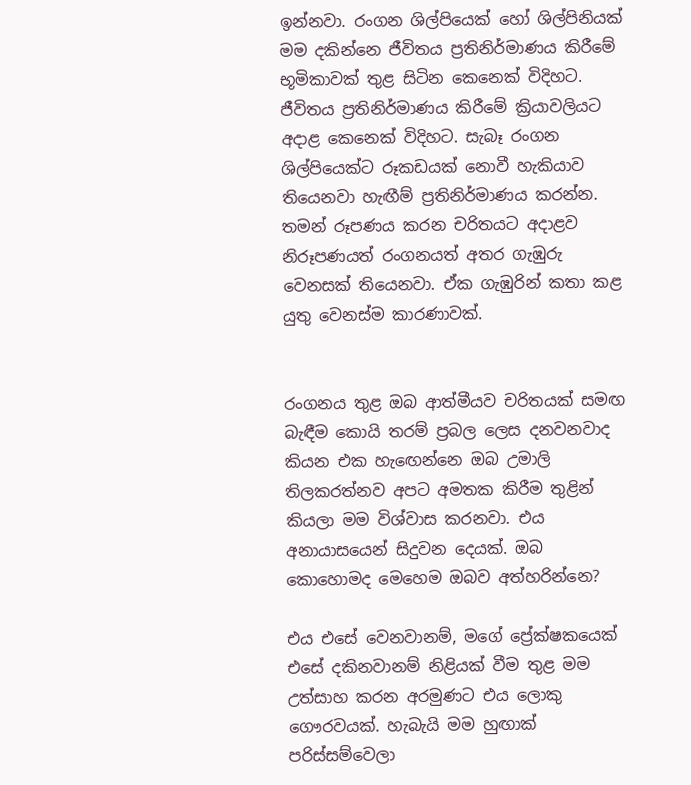ඉන්නවා. රංගන ශිල්පියෙක් හෝ ශිල්පිනියක් මම දකින්නෙ ජීවිතය ප්‍රතිනිර්මාණය කිරීමේ භූමිකාවක් තුළ සිටින කෙනෙක් විදිහට. ජීවිතය ප්‍රතිනිර්මාණය කිරීමේ ක්‍රියාවලියට අදාළ කෙනෙක් විදිහට. සැබෑ රංගන ශිල්පියෙක්ට රූකඩයක් නොවී හැකියාව තියෙනවා හැඟීම් ප්‍රතිනිර්මාණය කරන්න. තමන් රූපණය කරන චරිතයට අදාළව නිරූපණයත් රංගනයත් අතර ගැඹුරු වෙනසක් තියෙනවා. ඒක ගැඹුරින් කතා කළ යුතු වෙනස්ම කාරණාවක්.


රංගනය තුළ ඔබ ආත්මීයව චරිතයක් සමඟ බැඳීම කොයි තරම් ප්‍රබල ලෙස දනවනවාද කියන එක හැඟෙන්නෙ ඔබ උමාලි තිලකරත්නව අපට අමතක කිරීම තුළින් කියලා මම විශ්වාස කරනවා. එය අනායාසයෙන් සිදුවන දෙයක්. ඔබ කොහොමද මෙහෙම ඔබව අත්හරින්නෙ?

එය එසේ වෙනවානම්, මගේ ප්‍රේක්ෂකයෙක් එසේ දකිනවානම් නිළියක් වීම තුළ මම උත්සාහ කරන අරමුණට එය ලොකු ගෞරවයක්. හැබැයි මම හුඟාක් පරිස්සම්වෙලා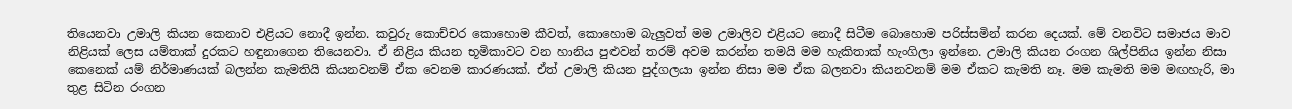තියෙනවා උමාලි කියන කෙනාව එළියට නොදී ඉන්න. කවුරු කොච්චර කොහොම කීවත්, කොහොම බැලුවත් මම උමාලිව එළියට නොදී සිටීම බොහොම පරිස්සමින් කරන දෙයක්. මේ වනවිට සමාජය මාව නිළියක් ලෙස යම්තාක් දුරකට හඳුනාගෙන තියෙනවා. ඒ නිළිය කියන භූමිකාවට වන හානිය පුළුවන් තරම් අවම කරන්න තමයි මම හැකිතාක් හැංගිලා ඉන්නෙ. උමාලි කියන රංගන ශිල්පිනිය ඉන්න නිසා කෙනෙක් යම් නිර්මාණයක් බලන්න කැමතියි කියනවනම් ඒක වෙනම කාරණයක්. ඒත් උමාලි කියන පුද්ගලයා ඉන්න නිසා මම ඒක බලනවා කියනවනම් මම ඒකට කැමති නෑ. මම කැමති මම මඟහැරි, මා තුළ සිටින රංගන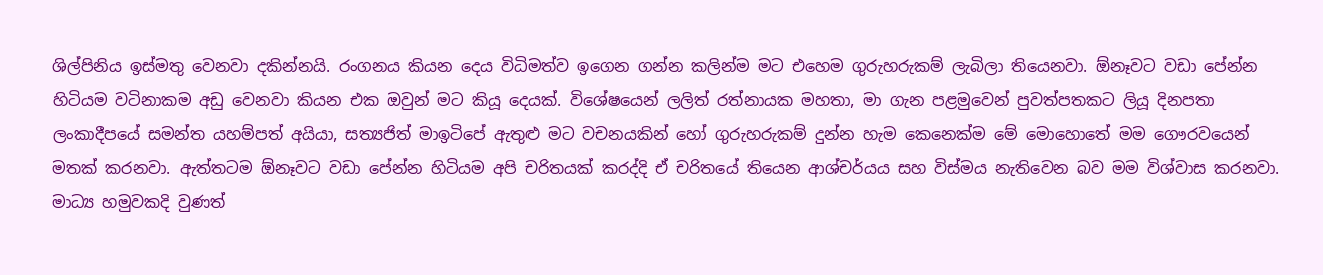ශිල්පිනිය ඉස්මතු වෙනවා දකින්නයි. රංගනය කියන දෙය විධිමත්ව ඉගෙන ගන්න කලින්ම මට එහෙම ගුරුහරුකම් ලැබිලා තියෙනවා. ඕනෑවට වඩා පේන්න හිටියම වටිනාකම අඩු වෙනවා කියන එක ඔවුන් මට කියූ දෙයක්. විශේෂයෙන් ලලිත් රත්නායක මහතා, මා ගැන පළමුවෙන් පුවත්පතකට ලියූ දිනපතා ලංකාදීපයේ සමන්ත යහම්පත් අයියා, සත්‍යජිත් මාඉටිපේ ඇතුළු මට වචනයකින් හෝ ගුරුහරුකම් දුන්න හැම කෙනෙක්ම මේ මොහොතේ මම ගෞරවයෙන් මතක් කරනවා. ඇත්තටම ඕනෑවට වඩා පේන්න හිටියම අපි චරිතයක් කරද්දි ඒ චරිතයේ තියෙන ආශ්චර්යය සහ විස්මය නැතිවෙන බව මම විශ්වාස කරනවා. මාධ්‍ය හමුවකදි වුණත්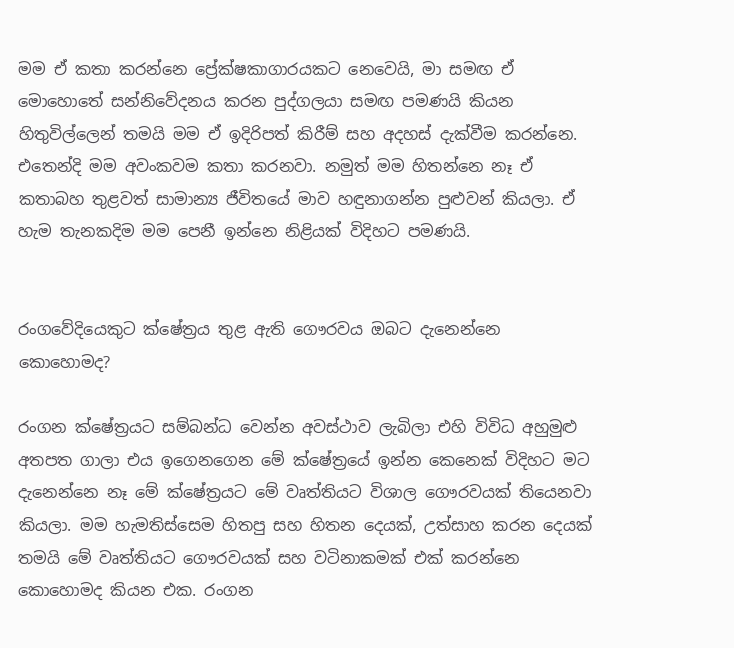මම ඒ කතා කරන්නෙ ප්‍රේක්ෂකාගාරයකට නෙවෙයි, මා සමඟ ඒ මොහොතේ සන්නිවේදනය කරන පුද්ගලයා සමඟ පමණයි කියන හිතුවිල්ලෙන් තමයි මම ඒ ඉදිරිපත් කිරීම් සහ අදහස් දැක්වීම කරන්නෙ. එතෙන්දි මම අවංකවම කතා කරනවා. නමුත් මම හිතන්නෙ නෑ ඒ කතාබහ තුළවත් සාමාන්‍ය ජීවිතයේ මාව හඳුනාගන්න පුළුවන් කියලා. ඒ හැම තැනකදිම මම පෙනී ඉන්නෙ නිළියක් විදිහට පමණයි.


රංගවේදියෙකුට ක්ෂේත්‍රය තුළ ඇති ගෞරවය ඔබට දැනෙන්නෙ කොහොමද?

රංගන ක්ෂේත්‍රයට සම්බන්ධ වෙන්න අවස්ථාව ලැබිලා එහි විවිධ අහුමුළු අතපත ගාලා එය ඉගෙනගෙන මේ ක්ෂේත්‍රයේ ඉන්න කෙනෙක් විදිහට මට දැනෙන්නෙ නෑ මේ ක්ෂේත්‍රයට මේ වෘත්තියට විශාල ගෞරවයක් තියෙනවා කියලා. මම හැමතිස්සෙම හිතපු සහ හිතන දෙයක්, උත්සාහ කරන දෙයක් තමයි මේ වෘත්තියට ගෞරවයක් සහ වටිනාකමක් එක් කරන්නෙ කොහොමද කියන එක. රංගන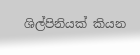ශිල්පිනියක් කියන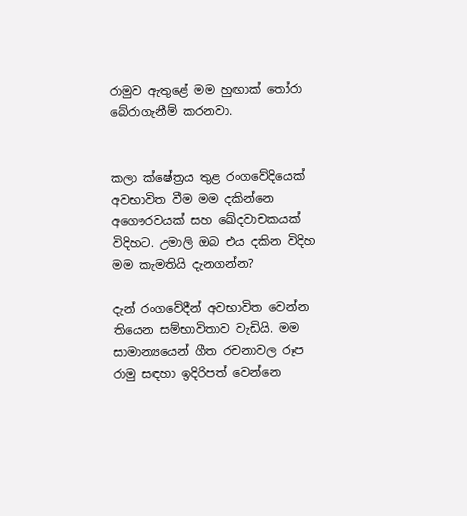රාමුව ඇතුළේ මම හුඟාක් තෝරා බේරාගැනීම් කරනවා.


කලා ක්ෂේත්‍රය තුළ රංගවේදියෙක් අවභාවිත වීම මම දකින්නෙ අගෞරවයක් සහ ඛේදවාචකයක් විදිහට. උමාලි ඔබ එය දකින විදිහ මම කැමතියි දැනගන්න?

දැන් රංගවේදීන් අවභාවිත වෙන්න තියෙන සම්භාවිතාව වැඩියි. මම සාමාන්‍යයෙන් ගීත රචනාවල රූප රාමු සඳහා ඉදිරිපත් වෙන්නෙ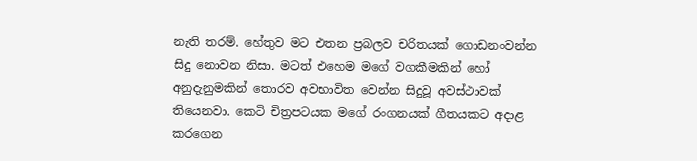නැති තරම්. හේතුව මට එතන ප්‍රබලව චරිතයක් ගොඩනංවන්න සිදු නොවන නිසා. මටත් එහෙම මගේ වගකීමකින් හෝ අනුදැනුමකින් තොරව අවභාවිත වෙන්න සිදුවූ අවස්ථාවක් තියෙනවා. කෙටි චිත්‍රපටයක මගේ රංගනයක් ගීතයකට අදාළ කරගෙන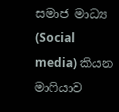සමාජ මාධ්‍ය (Social media) කියන මාෆියාව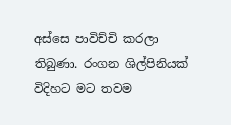අස්සෙ පාවිච්චි කරලා තිබුණා. රංගන ශිල්පිනියක් විදිහට මට තවම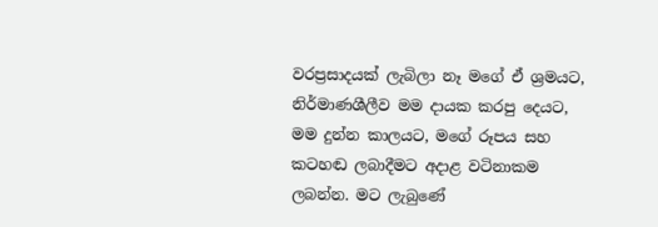වරප්‍රසාදයක් ලැබිලා නෑ මගේ ඒ ශ්‍රමයට, නිර්මාණශීලීව මම දායක කරපු දෙයට, මම දුන්න කාලයට, මගේ රූපය සහ කටහඬ ලබාදීමට අදාළ වටිනාකම ලබන්න. මට ලැබුණේ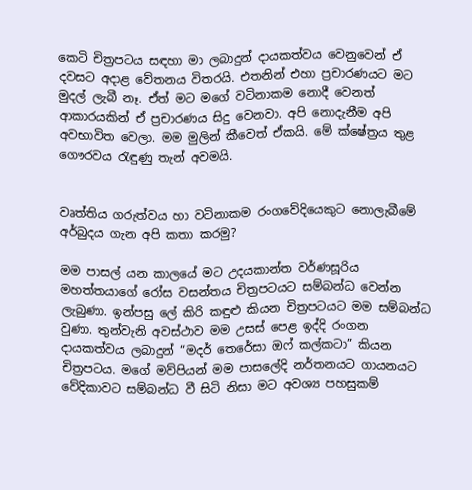කෙටි චිත්‍රපටය සඳහා මා ලබාදුන් දායකත්වය වෙනුවෙන් ඒ දවසට අදාළ වේතනය විතරයි. එතනින් එහා ප්‍රචාරණයට මට මුදල් ලැබී නෑ. ඒත් මට මගේ වටිනාකම නොදී වෙනත් ආකාරයකින් ඒ ප්‍රචාරණය සිදු වෙනවා. අපි නොදැනීම අපි අවභාවිත වෙලා. මම මුලින් කීවෙත් ඒකයි. මේ ක්ෂේත්‍රය තුළ ගෞරවය රැඳුණු තැන් අවමයි.


වෘත්තිය ගරුත්වය හා වටිනාකම රංගවේදියෙකුට නොලැබීමේ අර්බුදය ගැන අපි කතා කරමු?

මම පාසල් යන කාලයේ මට උදයකාන්ත වර්ණසූරිය මහත්තයාගේ රෝස වසන්තය චිත්‍රපටයට සම්බන්ධ වෙන්න ලැබුණා. ඉන්පසු ලේ කිරි කඳුළු කියන චිත්‍රපටයට මම සම්බන්ධ වුණා. තුන්වැනි අවස්ථාව මම උසස් පෙළ ඉද්දි රංගන දායකත්වය ලබාදුන් “මදර් තෙරේසා ඔෆ් කල්කටා” කියන චිත්‍රපටය. මගේ මව්පියන් මම පාසලේදි නර්තනයට ගායනයට වේදිකාවට සම්බන්ධ වී සිටි නිසා මට අවශ්‍ය පහසුකම්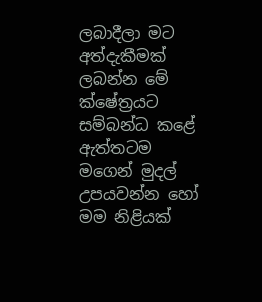ලබාදීලා මට අත්දැකීමක් ලබන්න මේ ක්ෂේත්‍රයට සම්බන්ධ කළේ ඇත්තටම මගෙන් මුදල් උපයවන්න හෝ මම නිළියක්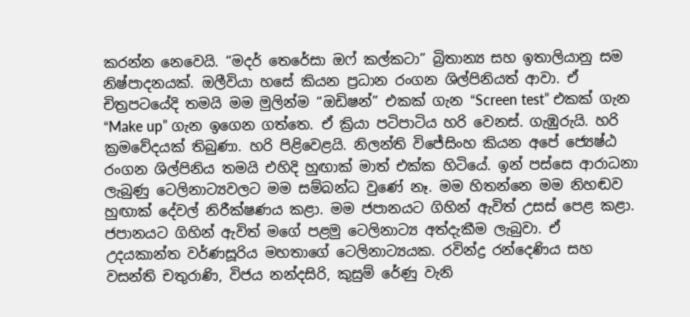කරන්න නෙවෙයි. “මදර් තෙරේසා ඔෆ් කල්කටා” බ්‍රිතාන්‍ය සහ ඉතාලියානු සම නිෂ්පාදනයක්. ඔලීවියා හසේ කියන ප්‍රධාන රංගන ශිල්පිනියත් ආවා. ඒ චිත්‍රපටයේදි තමයි මම මුලින්ම “ඔඩිෂන්” එකක් ගැන “Screen test” එකක් ගැන “Make up” ගැන ඉගෙන ගත්තෙ. ඒ ක්‍රියා පටිපාටිය හරි වෙනස්. ගැඹුරුයි. හරි ක්‍රමවේදයක් තිබුණා. හරි පිළිවෙළයි. නිලන්ති විජේසිංහ කියන අපේ ජ්‍යෙෂ්ඨ රංගන ශිල්පිනිය තමයි එහිදි හුඟාක් මාත් එක්ක හිටියේ. ඉන් පස්සෙ ආරාධනා ලැබුණු ටෙලිනාට්‍යවලට මම සම්බන්ධ වුණේ නෑ. මම හිතන්නෙ මම නිහඬව හුඟාක් දේවල් නිරීක්ෂණය කළා. මම ජපානයට ගිහින් ඇවිත් උසස් පෙළ කළා. ජපානයට ගිහින් ඇවිත් මගේ පළමු ටෙලිනාට්‍ය අත්දැකීම ලැබුවා. ඒ උදයකාන්ත වර්ණසූරිය මහතාගේ ටෙලිනාට්‍යයක. රවින්ද්‍ර රන්දෙණිය සහ වසන්ති චතුරාණි, විජය නන්දසිරි, කුසුම් රේණු වැනි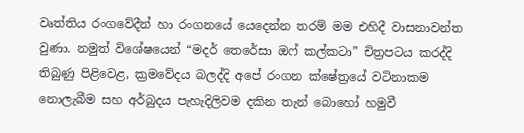වෘත්තිය රංගවේදීන් හා රංගනයේ යෙදෙන්න තරම් මම එහිදී වාසනාවන්ත වුණා. නමුත් විශේෂයෙන් “මදර් තෙරේසා ඔෆ් කල්කටා” චිත්‍රපටය කරද්දි තිබුණු පිළිවෙළ, ක්‍රමවේදය බලද්දි අපේ රංගන ක්ෂේත්‍රයේ වටිනාකම නොලැබීම සහ අර්බුදය පැහැදිලිවම දකින තැන් බොහෝ හමුවී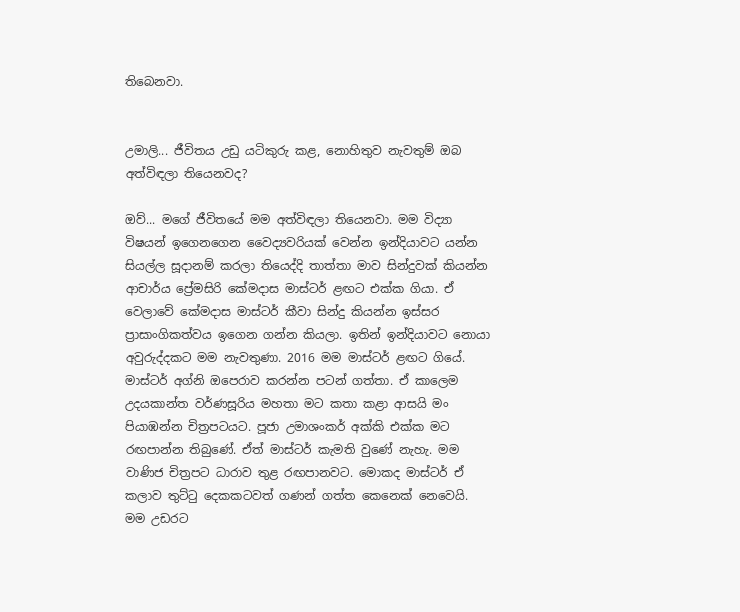තිබෙනවා.


උමාලි... ජීවිතය උඩු යටිකුරු කළ, නොහිතුව නැවතුම් ඔබ අත්විඳලා තියෙනවද?

ඔව්... මගේ ජීවිතයේ මම අත්විඳලා තියෙනවා. මම විද්‍යා විෂයන් ඉගෙනගෙන වෛද්‍යවරියක් වෙන්න ඉන්දියාවට යන්න සියල්ල සූදානම් කරලා තියෙද්දි තාත්තා මාව සින්දුවක් කියන්න ආචාර්ය ප්‍රේමසිරි කේමදාස මාස්ටර් ළඟට එක්ක ගියා. ඒ වෙලාවේ කේමදාස මාස්ටර් කීවා සින්දු කියන්න ඉස්සර ප්‍රාසාංගිකත්වය ඉගෙන ගන්න කියලා. ඉතින් ඉන්දියාවට නොයා අවුරුද්දකට මම නැවතුණා. 2016 මම මාස්ටර් ළඟට ගියේ. මාස්ටර් අග්නි ඔපෙරාව කරන්න පටන් ගත්තා. ඒ කාලෙම උදයකාන්ත වර්ණසූරිය මහතා මට කතා කළා ආසයි මං පියාඹන්න චිත්‍රපටයට. පූජා උමාශංකර් අක්කි එක්ක මට රඟපාන්න තිබුණේ. ඒත් මාස්ටර් කැමති වුණේ නැහැ. මම වාණිජ චිත්‍රපට ධාරාව තුළ රඟපානවට. මොකද මාස්ටර් ඒ කලාව තුට්ටු දෙකකටවත් ගණන් ගත්ත කෙනෙක් නෙවෙයි. මම උඩරට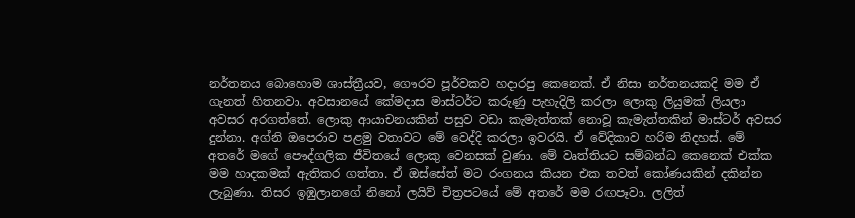නර්තනය බොහොම ශාස්ත්‍රීයව, ගෞරව පූර්වකව හදාරපු කෙනෙක්. ඒ නිසා නර්තනයකදි මම ඒ ගැනත් හිතනවා. අවසානයේ කේමදාස මාස්ටර්ට කරුණු පැහැදිලි කරලා ලොකු ලියුමක් ලියලා අවසර අරගත්තේ. ලොකු ආයාචනයකින් පසුව වඩා කැමැත්තක් නොවූ කැමැත්තකින් මාස්ටර් අවසර දුන්නා. අග්නි ඔපෙරාව පළමු වතාවට මේ වෙද්දි කරලා ඉවරයි. ඒ වේදිකාව හරිම නිදහස්. මේ අතරේ මගේ පෞද්ගලික ජීවිතයේ ලොකු වෙනසක් වුණා. මේ වෘත්තියට සම්බන්ධ කෙනෙක් එක්ක මම හාදකමක් ඇතිකර ගත්තා. ඒ ඔස්සේත් මට රංගනය කියන එක තවත් කෝණයකින් දකින්න ලැබුණා. තිසර ඉඹුලානගේ නිනෝ ලයිව් චිත්‍රපටයේ මේ අතරේ මම රඟපෑවා. ලලිත්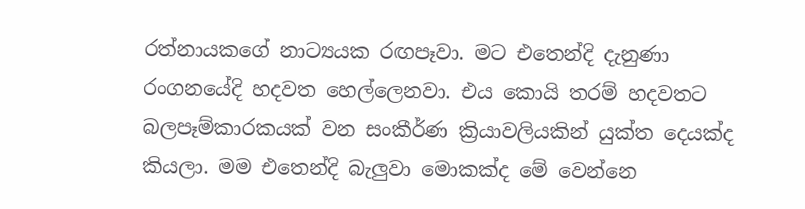රත්නායකගේ නාට්‍යයක රඟපෑවා. මට එතෙන්දි දැනුණා රංගනයේදි හදවත හෙල්ලෙනවා. එය කොයි තරම් හදවතට බලපෑම්කාරකයක් වන සංකීර්ණ ක්‍රියාවලියකින් යුක්ත දෙයක්ද කියලා. මම එතෙන්දි බැලුවා මොකක්ද මේ වෙන්නෙ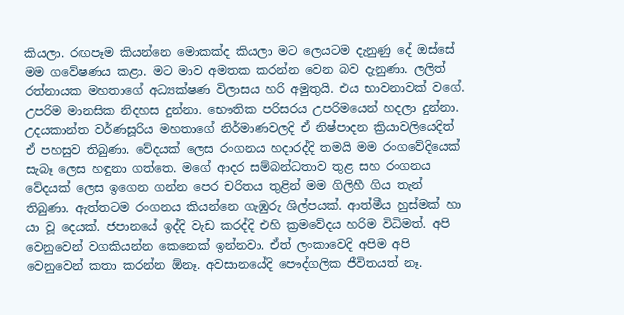කියලා. රඟපෑම කියන්නෙ මොකක්ද කියලා මට ලෙයටම දැනුණු දේ ඔස්සේ මම ගවේෂණය කළා. මට මාව අමතක කරන්න වෙන බව දැනුණා. ලලිත් රත්නායක මහතාගේ අධ්‍යක්ෂණ විලාසය හරි අමුතුයි. එය භාවනාවක් වගේ. උපරිම මානසික නිදහස දුන්නා. භෞතික පරිසරය උපරිමයෙන් හදලා දුන්නා. උදයකාන්ත වර්ණසූරිය මහතාගේ නිර්මාණවලදි ඒ නිෂ්පාදන ක්‍රියාවලියෙදිත් ඒ පහසුව තිබුණා. වේදයක් ලෙස රංගනය හදාරද්දි තමයි මම රංගවේදියෙක් සැබෑ ලෙස හඳුනා ගත්තෙ. මගේ ආදර සම්බන්ධතාව තුළ සහ රංගනය වේදයක් ලෙස ඉගෙන ගන්න පෙර චරිතය තුළින් මම ගිලිහී ගිය තැන් තිබුණා. ඇත්තටම රංගනය කියන්නෙ ගැඹුරු ශිල්පයක්. ආත්මීය හුස්මක් හා යා වූ දෙයක්. ජපානයේ ඉද්දි වැඩ කරද්දි එහි ක්‍රමවේදය හරිම විධිමත්. අපි වෙනුවෙන් වගකියන්න කෙනෙක් ඉන්නවා. ඒත් ලංකාවෙදි අපිම අපි වෙනුවෙන් කතා කරන්න ඕනෑ. අවසානයේදි පෞද්ගලික ජීවිතයත් නෑ.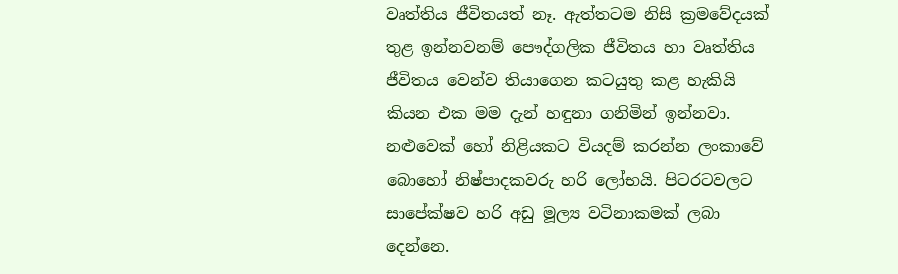වෘත්තිය ජීවිතයත් නෑ. ඇත්තටම නිසි ක්‍රමවේදයක් තුළ ඉන්නවනම් පෞද්ගලික ජීවිතය හා වෘත්තිය ජීවිතය වෙන්ව තියාගෙන කටයුතු කළ හැකියි කියන එක මම දැන් හඳුනා ගනිමින් ඉන්නවා. නළුවෙක් හෝ නිළියකට වියදම් කරන්න ලංකාවේ බොහෝ නිෂ්පාදකවරු හරි ලෝභයි. පිටරටවලට සාපේක්ෂව හරි අඩු මූල්‍ය වටිනාකමක් ලබා දෙන්නෙ.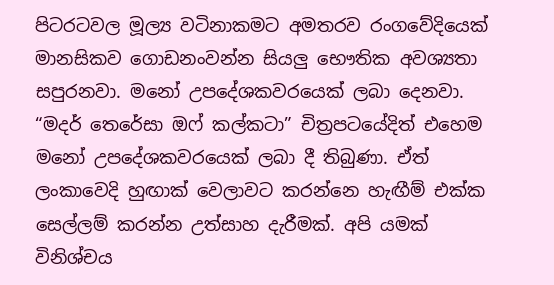පිටරටවල මූල්‍ය වටිනාකමට අමතරව රංගවේදියෙක් මානසිකව ගොඩනංවන්න සියලු භෞතික අවශ්‍යතා සපුරනවා. මනෝ උපදේශකවරයෙක් ලබා දෙනවා. “මදර් තෙරේසා ඔෆ් කල්කටා” චිත්‍රපටයේදිත් එහෙම මනෝ උපදේශකවරයෙක් ලබා දී තිබුණා. ඒත් ලංකාවෙදි හුඟාක් වෙලාවට කරන්නෙ හැඟීම් එක්ක සෙල්ලම් කරන්න උත්සාහ දැරීමක්. අපි යමක් විනිශ්චය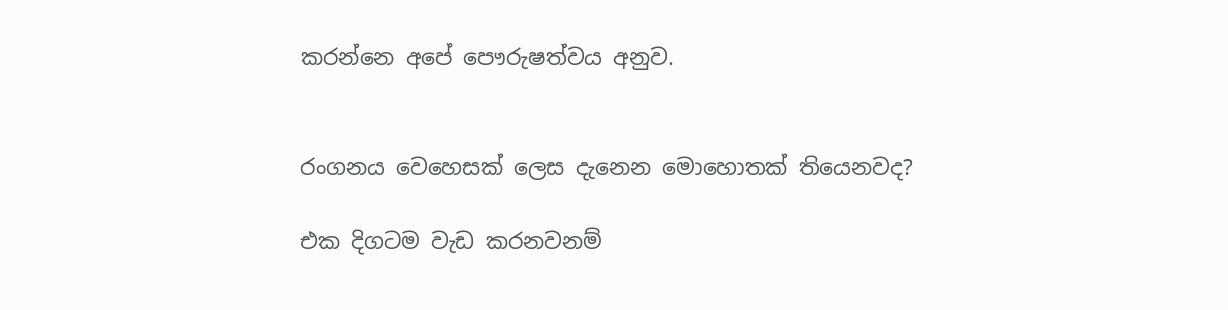කරන්නෙ අපේ පෞරුෂත්වය අනුව.


රංගනය වෙහෙසක් ලෙස දැනෙන මොහොතක් තියෙනවද?

එක දිගටම වැඩ කරනවනම්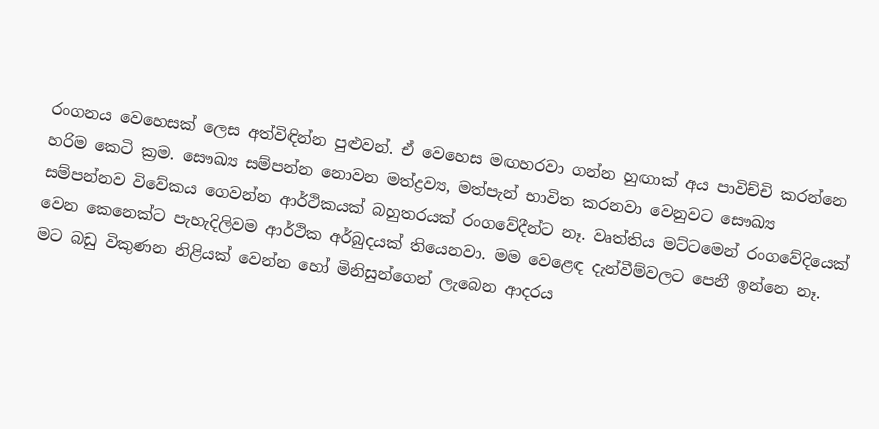රංගනය වෙහෙසක් ලෙස අත්විඳින්න පුළුවන්. ඒ වෙහෙස මඟහරවා ගන්න හුඟාක් අය පාවිච්චි කරන්නෙ හරිම කෙටි ක්‍රම. සෞඛ්‍ය සම්පන්න නොවන මත්ද්‍රව්‍ය, මත්පැන් භාවිත කරනවා වෙනුවට සෞඛ්‍ය සම්පන්නව විවේකය ගෙවන්න ආර්ථිකයක් බහුතරයක් රංගවේදීන්ට නෑ. වෘත්තිය මට්ටමෙන් රංගවේදියෙක් වෙන කෙනෙක්ට පැහැදිලිවම ආර්ථික අර්බුදයක් තියෙනවා. මම වෙළෙඳ දැන්වීම්වලට පෙනී ඉන්නෙ නෑ. මට බඩු විකුණන නිළියක් වෙන්න හෝ මිනිසුන්ගෙන් ලැබෙන ආදරය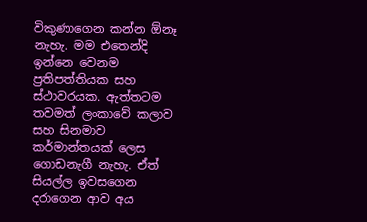විකුණාගෙන කන්න ඕනෑ නැහැ. මම එතෙන්දි ඉන්නෙ වෙනම ප්‍රතිපත්තියක සහ ස්ථාවරයක. ඇත්තටම තවමත් ලංකාවේ කලාව   සහ සිනමාව කර්මාන්තයක් ලෙස ගොඩනැගී නැහැ. ඒත් සියල්ල ඉවසගෙන දරාගෙන ආව අය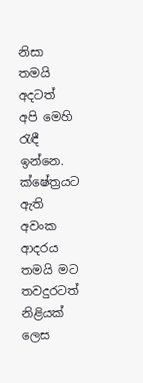නිසා තමයි අදටත් අපි මෙහි රැඳී ඉන්නෙ. ක්ෂේත්‍රයට ඇති අවංක ආදරය තමයි මට තවදුරටත් නිළියක් ලෙස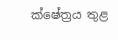ක්ෂේත්‍රය තුළ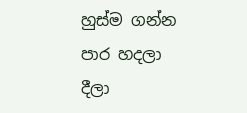හුස්ම ගන්න පාර හදලා දීලා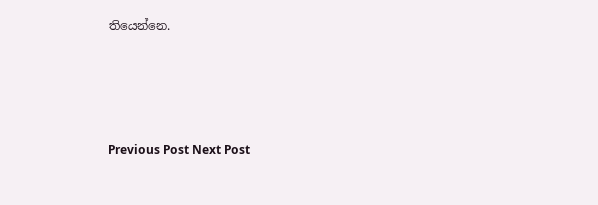තියෙන්නෙ.




Previous Post Next Post